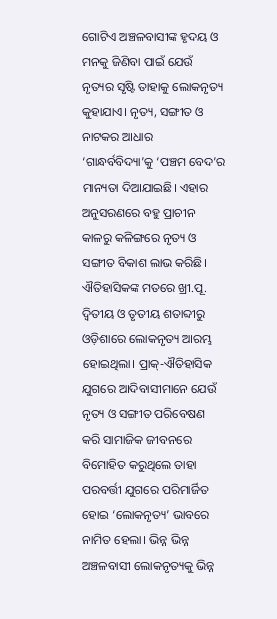ଗୋଟିଏ ଅଞ୍ଚଳବାସୀଙ୍କ ହୃଦୟ ଓ ମନକୁ ଜିଣିବା ପାଇଁ ଯେଉଁ ନୃତ୍ୟର ସୃଷ୍ଟି ତାହାକୁ ଲୋକନୃତ୍ୟ କୁହାଯାଏ। ନୃତ୍ୟ, ସଙ୍ଗୀତ ଓ ନାଟକର ଆଧାର ‘ଗାନ୍ଧର୍ବବିଦ୍ୟା’କୁ ‘ପଞ୍ଚମ ବେଦ’ର ମାନ୍ୟତା ଦିଆଯାଇଛି। ଏହାର ଅନୁସରଣରେ ବହୁ ପ୍ରାଚୀନ କାଳରୁ କଳିଙ୍ଗରେ ନୃତ୍ୟ ଓ ସଙ୍ଗୀତ ବିକାଶ ଲାଭ କରିଛି। ଐତିହାସିକଙ୍କ ମତରେ ଖ୍ରୀ.ପୂ. ଦ୍ୱିତୀୟ ଓ ତୃତୀୟ ଶତାବ୍ଦୀରୁ ଓଡ଼ିଶାରେ ଲୋକନୃତ୍ୟ ଆରମ୍ଭ ହୋଇଥିଲା। ପ୍ରାକ୍-ଐତିହାସିକ ଯୁଗରେ ଆଦିବାସୀମାନେ ଯେଉଁ ନୃତ୍ୟ ଓ ସଙ୍ଗୀତ ପରିବେଷଣ କରି ସାମାଜିକ ଜୀବନରେ ବିମୋହିତ କରୁଥିଲେ ତାହା ପରବର୍ତ୍ତୀ ଯୁଗରେ ପରିମାର୍ଜିତ ହୋଇ ‘ଲୋକନୃତ୍ୟ’ ଭାବରେ ନାମିତ ହେଲା। ଭିନ୍ନ ଭିନ୍ନ ଅଞ୍ଚଳବାସୀ ଲୋକନୃତ୍ୟକୁ ଭିନ୍ନ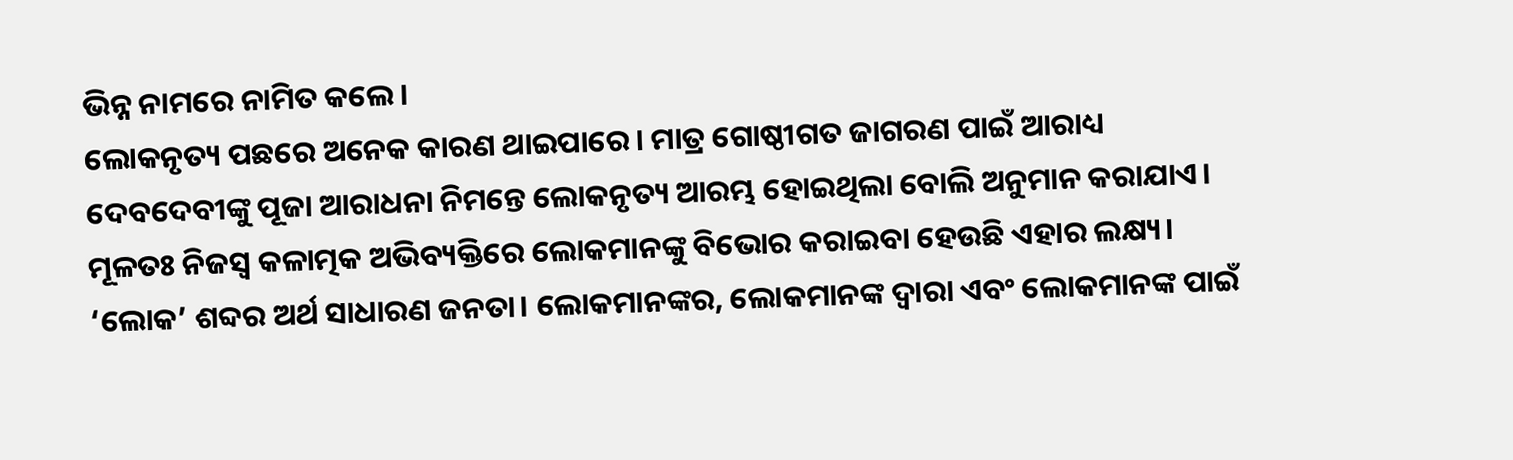ଭିନ୍ନ ନାମରେ ନାମିତ କଲେ।
ଲୋକନୃତ୍ୟ ପଛରେ ଅନେକ କାରଣ ଥାଇପାରେ। ମାତ୍ର ଗୋଷ୍ଠୀଗତ ଜାଗରଣ ପାଇଁ ଆରାଧ୍ୟ ଦେବଦେବୀଙ୍କୁ ପୂଜା ଆରାଧନା ନିମନ୍ତେ ଲୋକନୃତ୍ୟ ଆରମ୍ଭ ହୋଇଥିଲା ବୋଲି ଅନୁମାନ କରାଯାଏ। ମୂଳତଃ ନିଜସ୍ୱ କଳାତ୍ମକ ଅଭିବ୍ୟକ୍ତିରେ ଲୋକମାନଙ୍କୁ ବିଭୋର କରାଇବା ହେଉଛି ଏହାର ଲକ୍ଷ୍ୟ। ‘ଲୋକ’ ଶବ୍ଦର ଅର୍ଥ ସାଧାରଣ ଜନତା। ଲୋକମାନଙ୍କର, ଲୋକମାନଙ୍କ ଦ୍ୱାରା ଏବଂ ଲୋକମାନଙ୍କ ପାଇଁ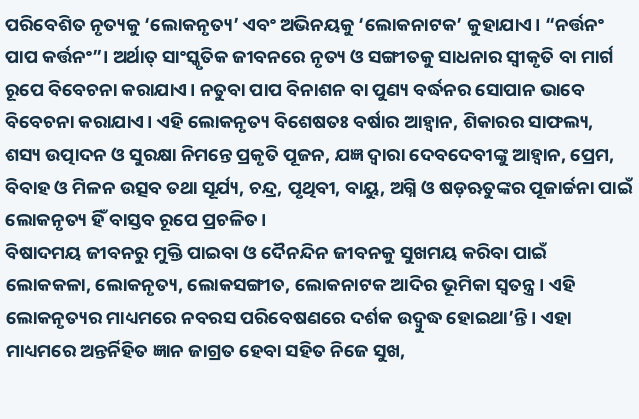ପରିବେଶିତ ନୃତ୍ୟକୁ ‘ଲୋକନୃତ୍ୟ’ ଏବଂ ଅଭିନୟକୁ ‘ଲୋକନାଟକ’ କୁହାଯାଏ। “ନର୍ତ୍ତନଂ ପାପ କର୍ତ୍ତନଂ”। ଅର୍ଥାତ୍ ସାଂସ୍କୃତିକ ଜୀବନରେ ନୃତ୍ୟ ଓ ସଙ୍ଗୀତକୁ ସାଧନାର ସ୍ୱୀକୃତି ବା ମାର୍ଗ ରୂପେ ବିବେଚନା କରାଯାଏ। ନତୁବା ପାପ ବିନାଶନ ବା ପୁଣ୍ୟ ବର୍ଦ୍ଧନର ସୋପାନ ଭାବେ ବିବେଚନା କରାଯାଏ। ଏହି ଲୋକନୃତ୍ୟ ବିଶେଷତଃ ବର୍ଷାର ଆହ୍ୱାନ, ଶିକାରର ସାଫଲ୍ୟ, ଶସ୍ୟ ଉତ୍ପାଦନ ଓ ସୁରକ୍ଷା ନିମନ୍ତେ ପ୍ରକୃତି ପୂଜନ, ଯଜ୍ଞ ଦ୍ୱାରା ଦେବଦେବୀଙ୍କୁ ଆହ୍ୱାନ, ପ୍ରେମ, ବିବାହ ଓ ମିଳନ ଉତ୍ସବ ତଥା ସୂର୍ଯ୍ୟ, ଚନ୍ଦ୍ର, ପୃଥିବୀ, ବାୟୁ, ଅଗ୍ନି ଓ ଷଡ଼ଋତୁଙ୍କର ପୂଜାର୍ଚ୍ଚନା ପାଇଁ ଲୋକନୃତ୍ୟ ହିଁ ବାସ୍ତବ ରୂପେ ପ୍ରଚଳିତ।
ବିଷାଦମୟ ଜୀବନରୁ ମୁକ୍ତି ପାଇବା ଓ ଦୈନନ୍ଦିନ ଜୀବନକୁ ସୁଖମୟ କରିବା ପାଇଁ ଲୋକକଳା, ଲୋକନୃତ୍ୟ, ଲୋକସଙ୍ଗୀତ, ଲୋକନାଟକ ଆଦିର ଭୂମିକା ସ୍ୱତନ୍ତ୍ର। ଏହି ଲୋକନୃତ୍ୟର ମାଧ୍ୟମରେ ନବରସ ପରିବେଷଣରେ ଦର୍ଶକ ଉଦ୍ବୁଦ୍ଧ ହୋଇଥା’ନ୍ତି। ଏହା ମାଧ୍ୟମରେ ଅନ୍ତର୍ନିହିତ ଜ୍ଞାନ ଜାଗ୍ରତ ହେବା ସହିତ ନିଜେ ସୁଖ,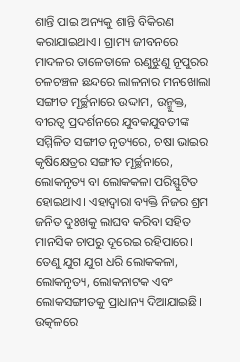ଶାନ୍ତି ପାଇ ଅନ୍ୟକୁ ଶାନ୍ତି ବିକିରଣ କରାଯାଇଥାଏ। ଗ୍ରାମ୍ୟ ଜୀବନରେ ମାଦଳର ତାଳେତାଳେ ଋଣୁଝୁଣୁ ନୂପୁରର ଚଳଚଞ୍ଚଳ ଛନ୍ଦରେ ଲାଳନାର ମନଖୋଲା ସଙ୍ଗୀତ ମୂର୍ଚ୍ଛନାରେ ଉଦ୍ଦାମ, ଉନ୍ମୁକ୍ତ, ବୀରତ୍ୱ ପ୍ରଦର୍ଶନରେ ଯୁବକଯୁବତୀଙ୍କ ସମ୍ମିଳିତ ସଙ୍ଗୀତ ନୃତ୍ୟରେ, ଚଷା ଭାଇର କୃଷିକ୍ଷେତ୍ରର ସଙ୍ଗୀତ ମୂର୍ଚ୍ଛନାରେ, ଲୋକନୃତ୍ୟ ବା ଲୋକକଳା ପରିସ୍ଫୁଟିତ ହୋଇଥାଏ। ଏହାଦ୍ୱାରା ବ୍ୟକ୍ତି ନିଜର ଶ୍ରମ ଜନିତ ଦୁଃଖକୁ ଲାଘବ କରିବା ସହିତ ମାନସିକ ଚାପରୁ ଦୂରେଇ ରହିପାରେ। ତେଣୁ ଯୁଗ ଯୁଗ ଧରି ଲୋକକଳା, ଲୋକନୃତ୍ୟ, ଲୋକନାଟକ ଏବଂ ଲୋକସଙ୍ଗୀତକୁ ପ୍ରାଧାନ୍ୟ ଦିଆଯାଇଛି।
ଉତ୍କଳରେ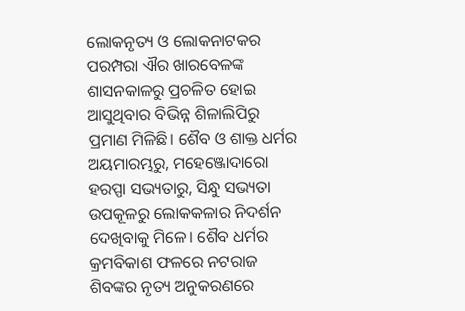ଲୋକନୃତ୍ୟ ଓ ଲୋକନାଟକର ପରମ୍ପରା ଐର ଖାରବେଳଙ୍କ ଶାସନକାଳରୁ ପ୍ରଚଳିତ ହୋଇ ଆସୁଥିବାର ବିଭିନ୍ନ ଶିଳାଲିପିରୁ ପ୍ରମାଣ ମିଳିଛି। ଶୈବ ଓ ଶାକ୍ତ ଧର୍ମର ଅୟମାରମ୍ଭରୁ, ମହେଞ୍ଜୋଦାରୋ ହରପ୍ପା ସଭ୍ୟତାରୁ, ସିନ୍ଧୁ ସଭ୍ୟତା ଉପକୂଳରୁ ଲୋକକଳାର ନିଦର୍ଶନ ଦେଖିବାକୁ ମିଳେ। ଶୈବ ଧର୍ମର କ୍ରମବିକାଶ ଫଳରେ ନଟରାଜ ଶିବଙ୍କର ନୃତ୍ୟ ଅନୁକରଣରେ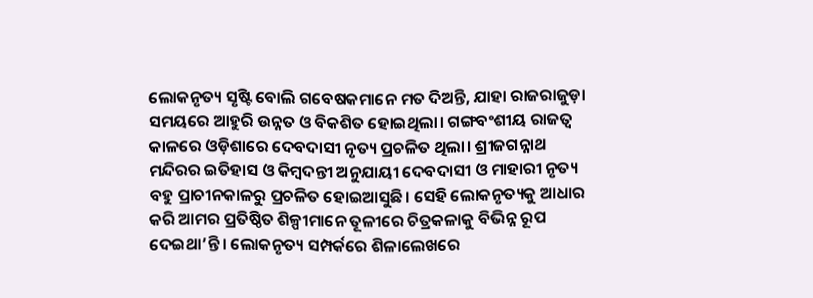ଲୋକନୃତ୍ୟ ସୃଷ୍ଟି ବୋଲି ଗବେଷକମାନେ ମତ ଦିଅନ୍ତି, ଯାହା ରାଜରାଜୁଡ଼ା ସମୟରେ ଆହୁରି ଉନ୍ନତ ଓ ବିକଶିତ ହୋଇଥିଲା। ଗଙ୍ଗବଂଶୀୟ ରାଜତ୍ୱ କାଳରେ ଓଡ଼ିଶାରେ ଦେବଦାସୀ ନୃତ୍ୟ ପ୍ରଚଳିତ ଥିଲା। ଶ୍ରୀଜଗନ୍ନାଥ ମନ୍ଦିରର ଇତିହାସ ଓ କିମ୍ବଦନ୍ତୀ ଅନୁଯାୟୀ ଦେବଦାସୀ ଓ ମାହାରୀ ନୃତ୍ୟ ବହୁ ପ୍ରାଚୀନକାଳରୁ ପ୍ରଚଳିତ ହୋଇଆସୁଛି। ସେହି ଲୋକନୃତ୍ୟକୁ ଆଧାର କରି ଆମର ପ୍ରତିଷ୍ଠିତ ଶିଳ୍ପୀମାନେ ତୂଳୀରେ ଚିତ୍ରକଳାକୁ ବିଭିନ୍ନ ରୂପ ଦେଇଥା’ନ୍ତି। ଲୋକନୃତ୍ୟ ସମ୍ପର୍କରେ ଶିଳାଲେଖରେ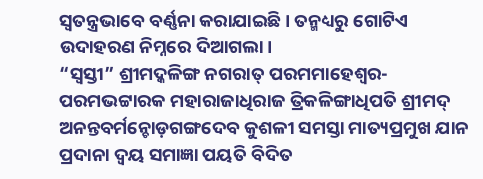ସ୍ୱତନ୍ତ୍ରଭାବେ ବର୍ଣ୍ଣନା କରାଯାଇଛି। ତନ୍ମଧ୍ୟରୁ ଗୋଟିଏ ଉଦାହରଣ ନିମ୍ନରେ ଦିଆଗଲା।
“ସ୍ୱସ୍ତୀ” ଶ୍ରୀମଦ୍କଳିଙ୍ଗ ନଗରାତ୍ ପରମମାହେଶ୍ୱର-ପରମଭଟ୍ଟାରକ ମହାରାଜାଧିରାଜ ତ୍ରିକଳିଙ୍ଗାଧିପତି ଶ୍ରୀମଦ୍ ଅନନ୍ତବର୍ମନ୍ଚୋଡ଼ଗଙ୍ଗଦେବ କୁଶଳୀ ସମସ୍ତା ମାତ୍ୟପ୍ରମୁଖ ଯାନ ପ୍ରଦାନା ଦ୍ୱୟ ସମାଜ୍ଞା ପୟତି ବିଦିତ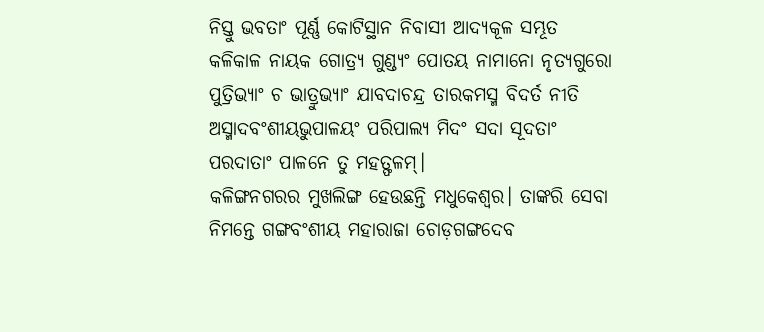ନିସ୍ତୁ ଭବତାଂ ପୂର୍ଣ୍ଣ କୋଟିସ୍ଥାନ ନିବାସୀ ଆଦ୍ୟକୂଳ ସମ୍ଭୂତ କଳିକାଳ ନାୟକ ଗୋତ୍ର୍ୟ ଗୁଣ୍ଡ୍ୟଂ ପୋତୟ ନାମାନୋ ନୃତ୍ୟଗୁରୋ ପୁତ୍ରିଭ୍ୟାଂ ଚ ଭାତ୍ରୁଭ୍ୟାଂ ଯାବଦାଚନ୍ଦ୍ର ତାରକମସ୍ମ ବିଦର୍ତ ନୀତି ଅସ୍ମାଦବଂଶୀୟଭୁପାଳୟଂ ପରିପାଲ୍ୟ ମିଦଂ ସଦା ସୂଦତାଂ ପରଦାତାଂ ପାଳନେ ତୁ ମହତ୍ଫଳମ୍।
କଳିଙ୍ଗନଗରର ମୁଖଲିଙ୍ଗ ହେଉଛନ୍ତି ମଧୁକେଶ୍ୱର। ତାଙ୍କରି ସେବା ନିମନ୍ତେ ଗଙ୍ଗବଂଶୀୟ ମହାରାଜା ଚୋଡ଼ଗଙ୍ଗଦେବ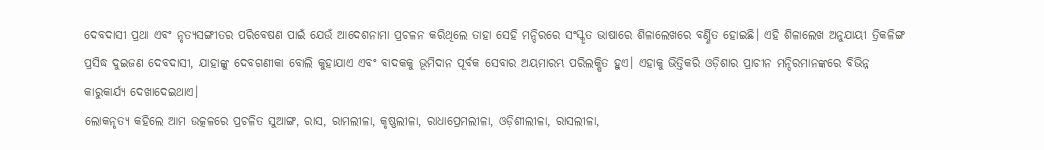ଦେବଦାସୀ ପ୍ରଥା ଏବଂ ନୃତ୍ୟସଙ୍ଗୀତର ପରିବେଷଣ ପାଇଁ ଯେଉଁ ଆଦେଶନାମା ପ୍ରଚଳନ କରିଥିଲେ ତାହା ସେହି ମନ୍ଦିରରେ ସଂସ୍କୃତ ଭାଷାରେ ଶିଳାଲେଖରେ ବର୍ଣ୍ଣିତ ହୋଇଛି। ଏହି ଶିଳାଲେଖ ଅନୁଯାୟୀ ତ୍ରିକଳିଙ୍ଗ ପ୍ରସିଦ୍ଧ ଦୁଇଜଣ ଦେବଦାସୀ, ଯାହାଙ୍କୁ ଦେବଗଣୀକା ବୋଲି କୁହାଯାଏ ଏବଂ ବାଦକକୁ ଭୂମିଦାନ ପୂର୍ବକ ସେବାର ଅୟମାରମ୍ଭ ପରିଲକ୍ଷିତ ହୁଏ। ଏହାକୁ ଭିତ୍ତିକରି ଓଡ଼ିଶାର ପ୍ରାଚୀନ ମନ୍ଦିରମାନଙ୍କରେ ବିଭିନ୍ନ କାରୁକାର୍ଯ୍ୟ ଦେଖାଦେଇଥାଏ।
ଲୋକନୃତ୍ୟ କହିଲେ ଆମ ଉତ୍କଳରେ ପ୍ରଚଳିତ ସୁଆଙ୍ଗ, ରାସ, ରାମଲୀଳା, କୃଷ୍ଣଲୀଳା, ରାଧାପ୍ରେମଲୀଳା, ଓଡ଼ିଶୀଲୀଳା, ରାସଲୀଳା,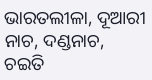ଭାରତଲୀଳା, ଦୂଆରୀ ନାଚ, ଦଣ୍ଡନାଚ, ଚଇତି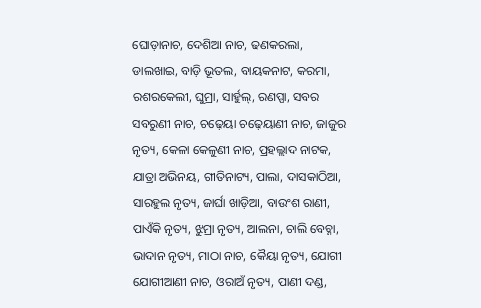ଘୋଡ଼ାନାଚ, ଦେଶିଆ ନାଚ, ଢଣକରଲା, ଡାଲଖାଇ, ବାଡ଼ି ଭୂତଲ, ବାୟକନାଟ, କରମା, ରଶରକେଲୀ, ଘୁମ୍ରା, ସାର୍ହୁଲ୍, ରଣପ୍ପା, ସବର ସବରୁଣୀ ନାଚ, ଚଢ଼େୟା ଚଢ଼େୟାଣୀ ନାଚ, ଜାଜୁର ନୃତ୍ୟ, କେଳା କେଳୁଣୀ ନାଚ, ପ୍ରହଲ୍ଲାଦ ନାଟକ, ଯାତ୍ରା ଅଭିନୟ, ଗୀତିନାଟ୍ୟ, ପାଲା, ଦାସକାଠିଆ, ସାରହୁଲ ନୃତ୍ୟ, ଜାର୍ଘା ଖାଡ଼ିଆ, ବାଉଂଶ ରାଣୀ, ପାଏଁକି ନୃତ୍ୟ, ଝୁମ୍ରା ନୃତ୍ୟ, ଆଲନା, ଚାଲି ବେଚ୍ନା, ଭାଦାନ ନୃତ୍ୟ, ମାଠା ନାଚ, କୈୟା ନୃତ୍ୟ, ଯୋଗୀ ଯୋଗୀଆଣୀ ନାଚ, ଓରାଅଁ ନୃତ୍ୟ, ପାଣୀ ଦଣ୍ଡ,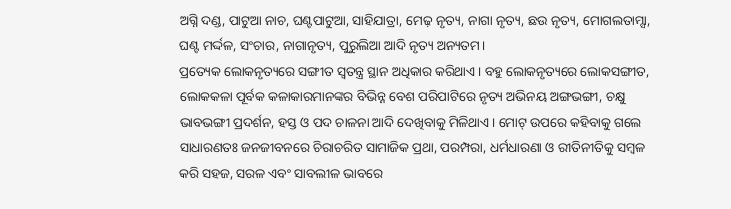ଅଗ୍ନି ଦଣ୍ଡ, ପାଟୁଆ ନାଚ, ଘଣ୍ଟପାଟୁଆ, ସାହିଯାତ୍ରା, ମେଢ଼ ନୃତ୍ୟ, ନାଗା ନୃତ୍ୟ, ଛଉ ନୃତ୍ୟ, ମୋଗଲତାମ୍ସା, ଘଣ୍ଟ ମର୍ଦ୍ଦଳ, ସଂଚାର, ନାଗାନୃତ୍ୟ, ପୁରୁଲିଆ ଆଦି ନୃତ୍ୟ ଅନ୍ୟତମ।
ପ୍ରତ୍ୟେକ ଲୋକନୃତ୍ୟରେ ସଙ୍ଗୀତ ସ୍ୱତନ୍ତ୍ର ସ୍ଥାନ ଅଧିକାର କରିଥାଏ। ବହୁ ଲୋକନୃତ୍ୟରେ ଲୋକସଙ୍ଗୀତ, ଲୋକକଳା ପୂର୍ବକ କଳାକାରମାନଙ୍କର ବିଭିନ୍ନ ବେଶ ପରିପାଟିରେ ନୃତ୍ୟ ଅଭିନୟ ଅଙ୍ଗଭଙ୍ଗୀ, ଚକ୍ଷୁ ଭାବଭଙ୍ଗୀ ପ୍ରଦର୍ଶନ, ହସ୍ତ ଓ ପଦ ଚାଳନା ଆଦି ଦେଖିବାକୁ ମିଳିଥାଏ। ମୋଟ୍ ଉପରେ କହିବାକୁ ଗଲେ ସାଧାରଣତଃ ଜନଜୀବନରେ ଚିରାଚରିତ ସାମାଜିକ ପ୍ରଥା, ପରମ୍ପରା, ଧର୍ମଧାରଣା ଓ ରୀତିନୀତିକୁ ସମ୍ବଳ କରି ସହଜ, ସରଳ ଏବଂ ସାବଲୀଳ ଭାବରେ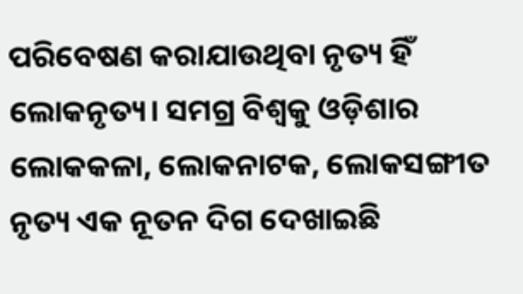ପରିବେଷଣ କରାଯାଉଥିବା ନୃତ୍ୟ ହିଁ ଲୋକନୃତ୍ୟ। ସମଗ୍ର ବିଶ୍ୱକୁ ଓଡ଼ିଶାର ଲୋକକଳା, ଲୋକନାଟକ, ଲୋକସଙ୍ଗୀତ ନୃତ୍ୟ ଏକ ନୂତନ ଦିଗ ଦେଖାଇଛି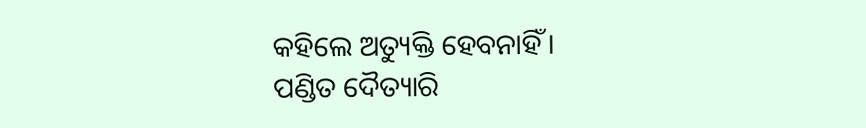କହିଲେ ଅତ୍ୟୁକ୍ତି ହେବନାହିଁ।
ପଣ୍ଡିତ ଦୈତ୍ୟାରି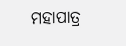ମହାପାତ୍ର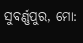ସୁବର୍ଣ୍ଣପୁର, ମୋ: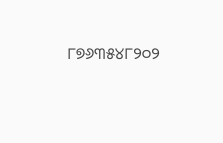୮୭୬୩୫୪୮୨୦୨